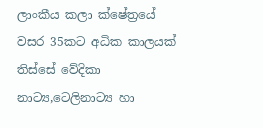ලාංකීය කලා ක්ෂේත්‍රයේ වසර 35කට අධික කාලයක් තිස්සේ වේදිකා නාට්‍ය,ටෙලිනාට්‍ය හා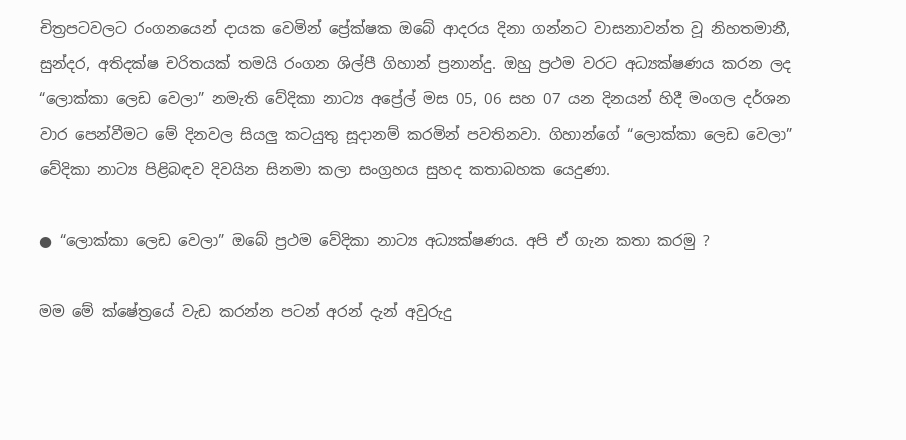චිත්‍රපටවලට රංගනයෙන් දායක වෙමින් ප්‍රේක්ෂක ඔබේ ආදරය දිනා ගන්නට වාසනාවන්ත වූ නිහතමානී, සුන්දර, අතිදක්ෂ චරිතයක් තමයි රංගන ශිල්පී ගිහාන් ප්‍රනාන්දු. ඔහු ප්‍රථම වරට අධ්‍යක්ෂණය කරන ලද “ලොක්කා ලෙඩ වෙලා” නමැති වේදිකා නාට්‍ය අප්‍රේල් මස 05, 06 සහ 07 යන දිනයන් හිදී මංගල දර්ශන වාර පෙන්වීමට මේ දිනවල සියලු කටයුතු සූදානම් කරමින් පවතිනවා. ගිහාන්ගේ “ලොක්කා ලෙඩ වෙලා” වේදිකා නාට්‍ය පිළිබඳව දිවයින සිනමා කලා සංග්‍රහය සුහද කතාබහක යෙදුණා.

● “ලොක්කා ලෙඩ වෙලා” ඔබේ ප්‍රථම වේදිකා නාට්‍ය අධ්‍යක්ෂණය. අපි ඒ ගැන කතා කරමු ?

මම මේ ක්ෂේත්‍රයේ වැඩ කරන්න පටන් අරන් දැන් අවුරුදු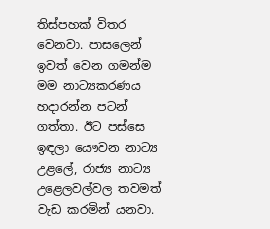තිස්පහක් විතර වෙනවා. පාසලෙන් ඉවත් වෙන ගමන්ම මම නාට්‍යකරණය හදාරන්න පටන් ගත්තා. ඊට පස්සෙ ඉඳලා යෞවන නාට්‍ය උළලේ, රාජ්‍ය නාට්‍ය උළෙලවල්වල තවමත් වැඩ කරමින් යනවා.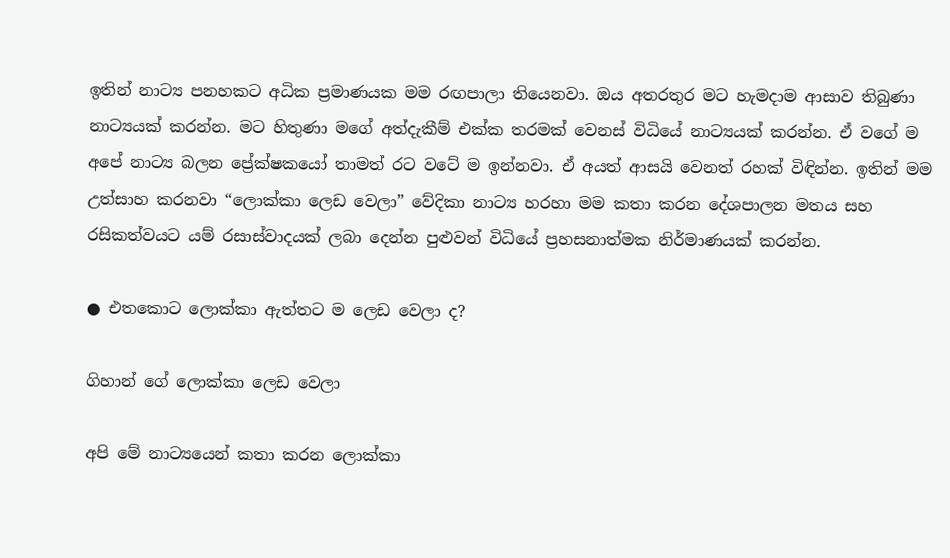ඉතින් නාට්‍ය පනහකට අධික ප්‍රමාණයක මම රඟපාලා තියෙනවා. ඔය අතරතුර මට හැමදාම ආසාව තිබුණා නාට්‍යයක් කරන්න. මට හිතුණා මගේ අත්දැකීම් එක්ක තරමක් වෙනස් විධියේ නාට්‍යයක් කරන්න. ඒ වගේ ම අපේ නාට්‍ය බලන ප්‍රේක්ෂකයෝ තාමත් රට වටේ ම ඉන්නවා. ඒ අයත් ආසයි වෙනත් රහක් විඳින්න. ඉතින් මම උත්සාහ කරනවා “ලොක්කා ලෙඩ වෙලා” වේදිකා නාට්‍ය හරහා මම කතා කරන දේශපාලන මතය සහ රසිකත්වයට යම් රසාස්වාදයක් ලබා දෙන්න පුළුවන් විධියේ ප්‍රහසනාත්මක නිර්මාණයක් කරන්න.

● එතකොට ලොක්කා ඇත්තට ම ලෙඩ වෙලා ද?

ගිහාන් ගේ ලොක්කා ලෙඩ වෙලා

අපි මේ නාට්‍යයෙන් කතා කරන ලොක්කා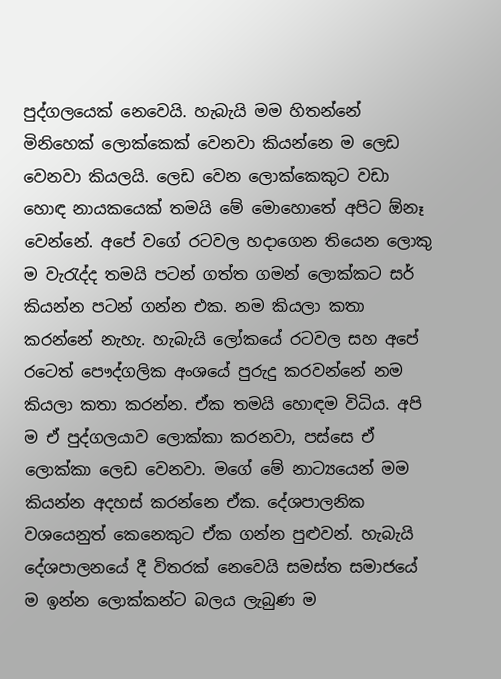පුද්ගලයෙක් නෙවෙයි. හැබැයි මම හිතන්නේ මිනිහෙක් ලොක්කෙක් වෙනවා කියන්නෙ ම ලෙඩ වෙනවා කියලයි. ලෙඩ වෙන ලොක්කෙකුට වඩා හොඳ නායකයෙක් තමයි මේ මොහොතේ අපිට ඕනෑ වෙන්නේ. අපේ වගේ රටවල හදාගෙන තියෙන ලොකු ම වැරැද්ද තමයි පටන් ගත්ත ගමන් ලොක්කට සර් කියන්න පටන් ගන්න එක. නම කියලා කතා කරන්නේ නැහැ. හැබැයි ලෝකයේ රටවල සහ අපේ රටෙත් පෞද්ගලික අංශයේ පුරුදු කරවන්නේ නම කියලා කතා කරන්න. ඒක තමයි හොඳම විධිය. අපි ම ඒ පුද්ගලයාව ලොක්කා කරනවා, පස්සෙ ඒ ලොක්කා ලෙඩ වෙනවා. මගේ මේ නාට්‍යයෙන් මම කියන්න අදහස් කරන්නෙ ඒක. දේශපාලනික වශයෙනුත් කෙනෙකුට ඒක ගන්න පුළුවන්. හැබැයි දේශපාලනයේ දී විතරක් නෙවෙයි සමස්ත සමාජයේ ම ඉන්න ලොක්කන්ට බලය ලැබුණ ම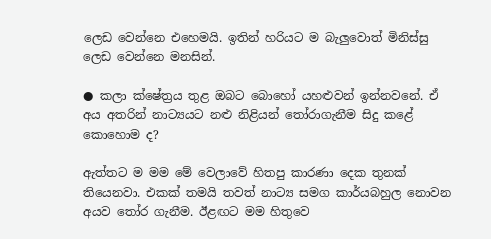ලෙඩ වෙන්නෙ එහෙමයි. ඉතින් හරියට ම බැලුවොත් මිනිස්සු ලෙඩ වෙන්නෙ මනසින්.

● කලා ක්ෂේත්‍රය තුළ ඔබට බොහෝ යහළුවන් ඉන්නවනේ. ඒ අය අතරින් නාට්‍යයට නළු නිළියන් තෝරාගැනීම සිදු කළේ කොහොම ද?

ඇත්තට ම මම මේ වෙලාවේ හිතපු කාරණා දෙක තුනක් තියෙනවා. එකක් තමයි තවත් නාට්‍ය සමග කාර්යබහුල නොවන අයව තෝර ගැනීම. ඊළඟට මම හිතුවෙ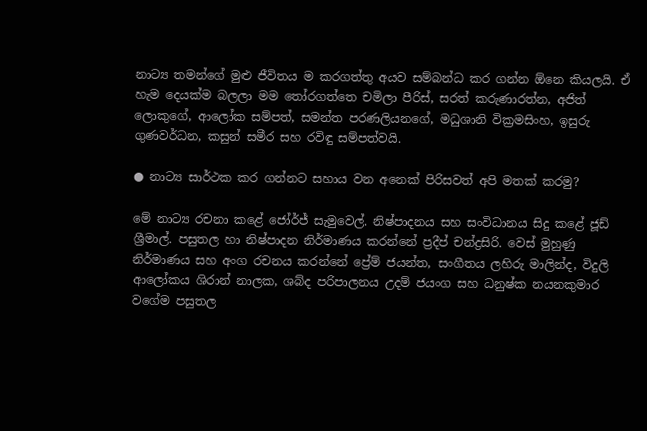නාට්‍ය තමන්ගේ මුළු ජීවිතය ම කරගත්තු අයව සම්බන්ධ කර ගන්න ඕනෙ කියලයි. ඒ හැම දෙයක්ම බලලා මම තෝරගත්තෙ චමිලා පීරිස්, සරත් කරුණාරත්න, අජිත් ලොකුගේ, ආලෝක සම්පත්, සමන්ත පරණලියනගේ, මධුශානි වික්‍රමසිංහ, ඉසුරු ගුණවර්ධන, කසුන් සමීර සහ රවිඳු සම්පත්වයි.

● නාට්‍ය සාර්ථක කර ගන්නට සහාය වන අනෙක් පිරිසවත් අපි මතක් කරමු?

මේ නාට්‍ය රචනා කළේ ජෝර්ජ් සැමුවෙල්. නිෂ්පාදනය සහ සංවිධානය සිදු කළේ ජූඩ් ශ්‍රීමාල්. පසුතල හා නිෂ්පාදන නිර්මාණය කරන්නේ ප්‍රදීප් චන්ද්‍රසිරි. වෙස් මුහුණු නිර්මාණය සහ අංග රචනය කරන්නේ ප්‍රේම් ජයන්ත, සංගීතය ලහිරු මාලින්ද, විදුලි ආලෝකය ශිරාන් නාලක, ශබ්ද පරිපාලනය උදම් ජයංග සහ ධනුෂ්ක නයනකුමාර වගේම පසුතල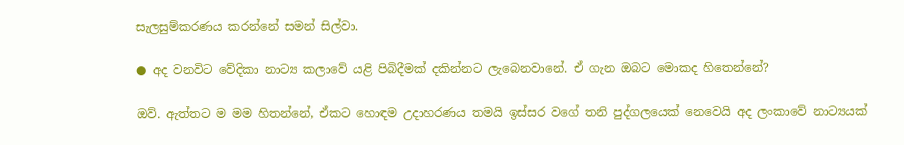සැලසුම්කරණය කරන්නේ සමන් සිල්වා.

● අද වනවිට වේදිකා නාට්‍ය කලාවේ යළි පිබිදීමක් දකින්නට ලැබෙනවානේ. ඒ ගැන ඔබට මොකද හිතෙන්නේ?

ඔව්. ඇත්තට ම මම හිතන්නේ, ඒකට හොඳම උදාහරණය තමයි ඉස්සර වගේ තනි පුද්ගලයෙක් නෙවෙයි අද ලංකාවේ නාට්‍යයක්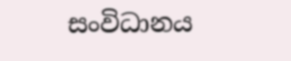සංවිධානය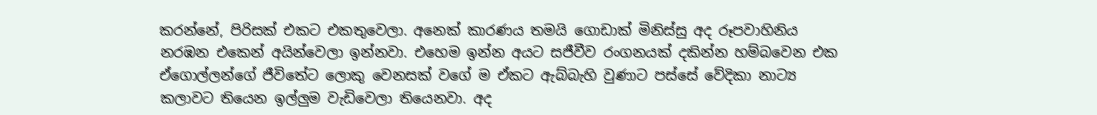කරන්නේ, පිරිසක් එකට එකතුවෙලා. අනෙක් කාරණය තමයි ගොඩාක් මිනිස්සු අද රූපවාහිනිය නරඹන එකෙන් අයින්වෙලා ඉන්නවා. එහෙම ඉන්න අයට සජීවීව රංගනයක් දකින්න හම්බවෙන එක ඒගොල්ලන්ගේ ජීවිතේට ලොකු වෙනසක් වගේ ම ඒකට ඇබ්බැහි වුණාට පස්සේ වේදිකා නාට්‍ය කලාවට තියෙන ඉල්ලුම වැඩිවෙලා තියෙනවා. අද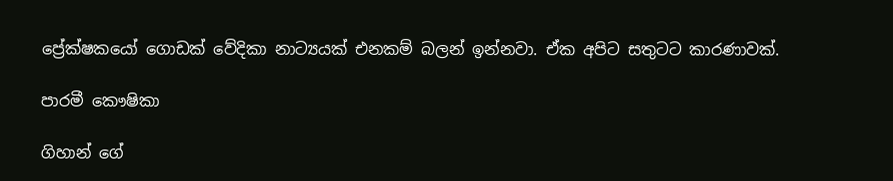ප්‍රේක්ෂකයෝ ගොඩක් වේදිකා නාට්‍යයක් එනකම් බලන් ඉන්නවා. ඒක අපිට සතුටට කාරණාවක්.

පාරමී කෞෂිකා

ගිහාන් ගේ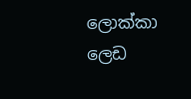ලොක්කා ලෙඩ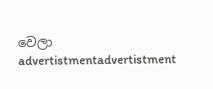වෙලා
advertistmentadvertistment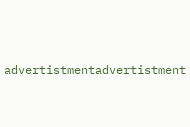advertistmentadvertistment